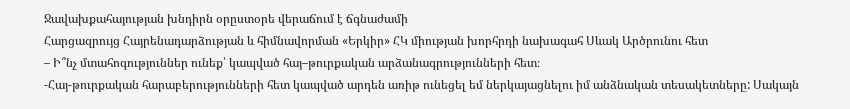Ջավախքահայության խնդիրն օրըստօրե վերաճում է ճգնաժամի
Հարցազրույց Հայրենադարձության և հիմնավորման «Երկիր» ՀԿ միության խորհրդի նախագահ Սևակ Արծրունու հետ
– Ի՞նչ մտահոգություններ ունեք՝ կապված հայ–թուրքական արձանագրությունների հետ։
-Հայ-թուրքական հարաբերությունների հետ կապված արդեն առիթ ունեցել եմ ներկայացնելու իմ անձնական տեսակետները: Սակայն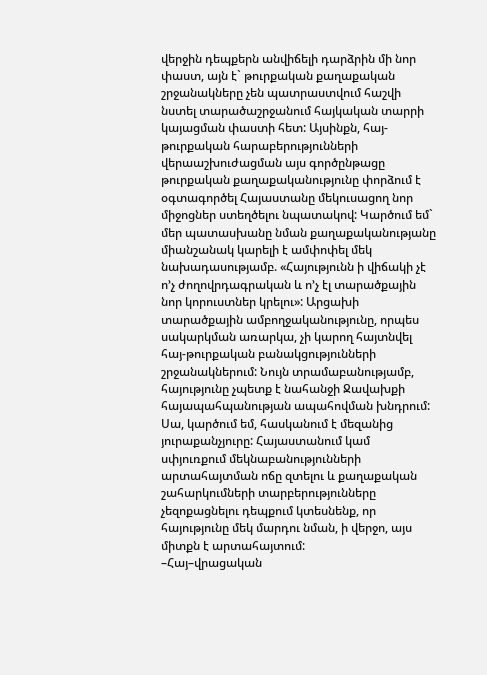վերջին դեպքերն անվիճելի դարձրին մի նոր փաստ, այն է` թուրքական քաղաքական շրջանակները չեն պատրաստվում հաշվի նստել տարածաշրջանում հայկական տարրի կայացման փաստի հետ: Այսինքն, հայ-թուրքական հարաբերությունների վերաաշխուժացման այս գործընթացը թուրքական քաղաքականությունը փորձում է օգտագործել Հայաստանը մեկուսացող նոր միջոցներ ստեղծելու նպատակով: Կարծում եմ` մեր պատասխանը նման քաղաքականությանը միանշանակ կարելի է ամփոփել մեկ նախադասությամբ. «Հայությունն ի վիճակի չէ ո’չ ժողովրդագրական և ո’չ էլ տարածքային նոր կորուստներ կրելու»: Արցախի տարածքային ամբողջականությունը, որպես սակարկման առարկա, չի կարող հայտնվել հայ-թուրքական բանակցությունների շրջանակներում: Նույն տրամաբանությամբ, հայությունը չպետք է նահանջի Ջավախքի հայապահպանության ապահովման խնդրում:
Սա, կարծում եմ, հասկանում է մեզանից յուրաքանչյուրը: Հայաստանում կամ սփյուռքում մեկնաբանությունների արտահայտման ոճը զտելու և քաղաքական շահարկումների տարբերությունները չեզոքացնելու դեպքում կտեսնենք, որ հայությունը մեկ մարդու նման, ի վերջո, այս միտքն է արտահայտում:
–Հայ–վրացական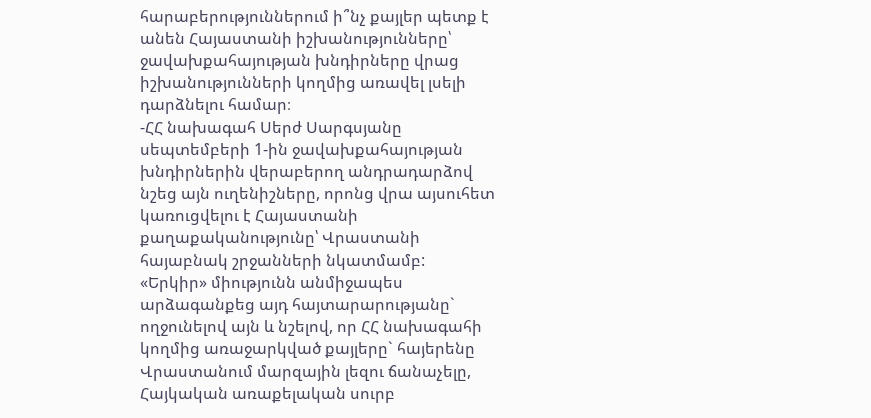հարաբերություններում ի՞նչ քայլեր պետք է անեն Հայաստանի իշխանությունները՝ ջավախքահայության խնդիրները վրաց իշխանությունների կողմից առավել լսելի դարձնելու համար։
-ՀՀ նախագահ Սերժ Սարգսյանը սեպտեմբերի 1-ին ջավախքահայության խնդիրներին վերաբերող անդրադարձով նշեց այն ուղենիշները, որոնց վրա այսուհետ կառուցվելու է Հայաստանի քաղաքականությունը՝ Վրաստանի հայաբնակ շրջանների նկատմամբ:
«Երկիր» միությունն անմիջապես արձագանքեց այդ հայտարարությանը` ողջունելով այն և նշելով, որ ՀՀ նախագահի կողմից առաջարկված քայլերը` հայերենը Վրաստանում մարզային լեզու ճանաչելը, Հայկական առաքելական սուրբ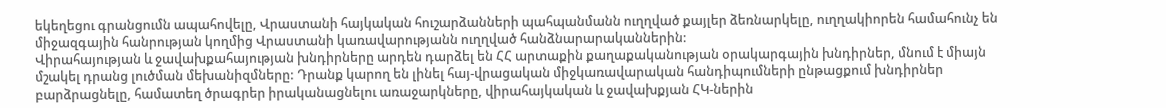եկեղեցու գրանցումն ապահովելը, Վրաստանի հայկական հուշարձանների պահպանմանն ուղղված քայլեր ձեռնարկելը, ուղղակիորեն համահունչ են միջազգային հանրության կողմից Վրաստանի կառավարությանն ուղղված հանձնարարականներին:
Վիրահայության և ջավախքահայության խնդիրները արդեն դարձել են ՀՀ արտաքին քաղաքականության օրակարգային խնդիրներ, մնում է միայն մշակել դրանց լուծման մեխանիզմները: Դրանք կարող են լինել հայ-վրացական միջկառավարական հանդիպումների ընթացքում խնդիրներ բարձրացնելը, համատեղ ծրագրեր իրականացնելու առաջարկները, վիրահայկական և ջավախքյան ՀԿ-ներին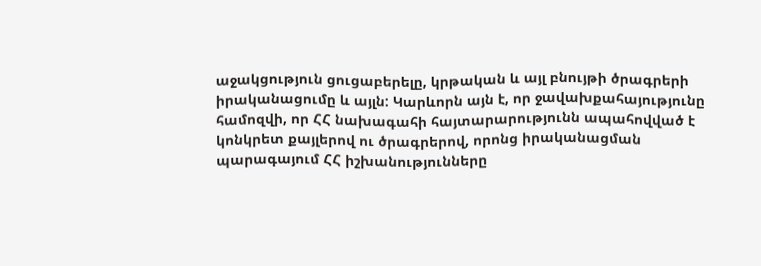աջակցություն ցուցաբերելը, կրթական և այլ բնույթի ծրագրերի իրականացումը և այլն: Կարևորն այն է, որ ջավախքահայությունը համոզվի, որ ՀՀ նախագահի հայտարարությունն ապահովված է կոնկրետ քայլերով ու ծրագրերով, որոնց իրականացման պարագայում ՀՀ իշխանությունները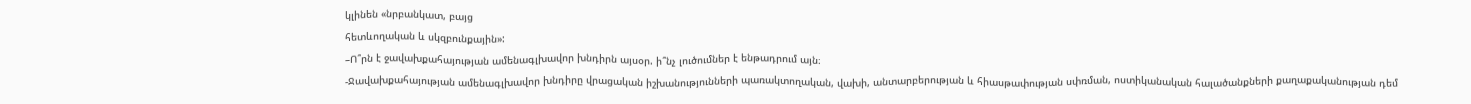կլինեն «նրբանկատ, բայց
հետևողական և սկզբունքային»:
–Ո՞րն է ջավախքահայության ամենագլխավոր խնդիրն այսօր. ի՞նչ լուծումներ է ենթադրում այն։
-Ջավախքահայության ամենագլխավոր խնդիրը վրացական իշխանությունների պառակտողական, վախի, անտարբերության և հիասթափության սփռման, ոստիկանական հալածանքների քաղաքականության դեմ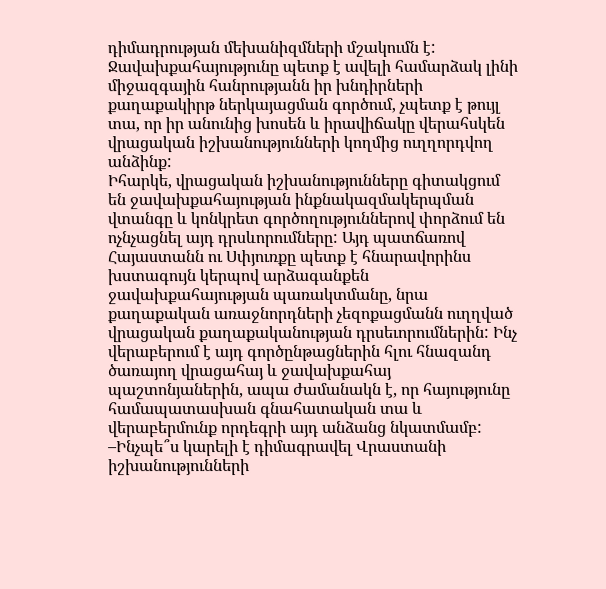դիմադրության մեխանիզմների մշակումն է: Ջավախքահայությունը պետք է ավելի համարձակ լինի միջազգային հանրությանն իր խնդիրների քաղաքակիրթ ներկայացման գործում, չպետք է թույլ տա, որ իր անունից խոսեն և իրավիճակը վերահսկեն վրացական իշխանությունների կողմից ուղղորդվող անձինք:
Իհարկե, վրացական իշխանությունները գիտակցում են ջավախքահայության ինքնակազմակերպման վտանգը և կոնկրետ գործողություններով փորձում են ոչնչացնել այդ դրսևորումները: Այդ պատճառով Հայաստանն ու Սփյուռքը պետք է հնարավորինս խստագույն կերպով արձագանքեն ջավախքահայության պառակտմանը, նրա քաղաքական առաջնորդների չեզոքացմանն ուղղված վրացական քաղաքականության դրսեւորումներին: Ինչ վերաբերում է այդ գործընթացներին հլու հնազանդ ծառայող վրացահայ և ջավախքահայ պաշտոնյաներին, ապա ժամանակն է, որ հայությունը համապատասխան գնահատական տա և վերաբերմունք որդեգրի այդ անձանց նկատմամբ:
–Ինչպե՞ս կարելի է դիմագրավել Վրաստանի իշխանությունների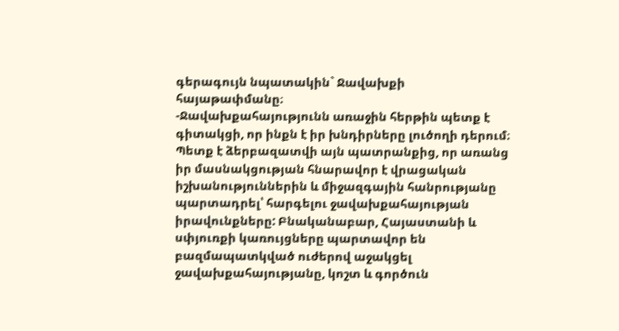գերագույն նպատակին` Ջավախքի հայաթափմանը։
-Ջավախքահայությունն առաջին հերթին պետք է գիտակցի, որ ինքն է իր խնդիրները լուծողի դերում։ Պետք է ձերբազատվի այն պատրանքից, որ առանց իր մասնակցության հնարավոր է վրացական իշխանություններին և միջազգային հանրությանը պարտադրել՝ հարգելու ջավախքահայության իրավունքները: Բնականաբար, Հայաստանի և սփյուռքի կառույցները պարտավոր են բազմապատկված ուժերով աջակցել ջավախքահայությանը, կոշտ և գործուն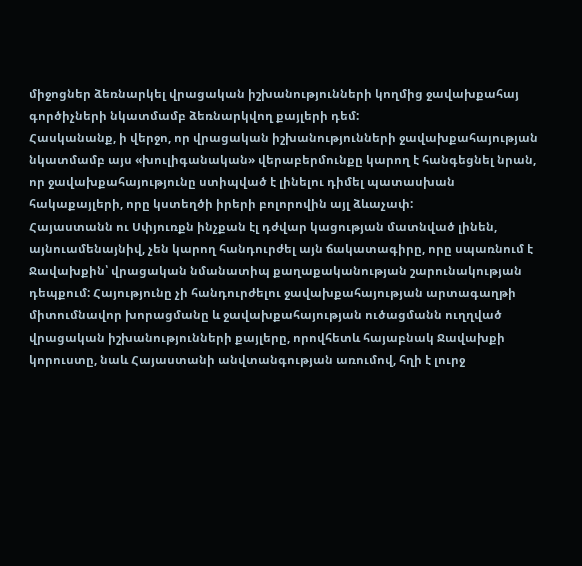միջոցներ ձեռնարկել վրացական իշխանությունների կողմից ջավախքահայ գործիչների նկատմամբ ձեռնարկվող քայլերի դեմ:
Հասկանանք, ի վերջո, որ վրացական իշխանությունների ջավախքահայության նկատմամբ այս «խուլիգանական» վերաբերմունքը կարող է հանգեցնել նրան, որ ջավախքահայությունը ստիպված է լինելու դիմել պատասխան հակաքայլերի, որը կստեղծի իրերի բոլորովին այլ ձևաչափ:
Հայաստանն ու Սփյուռքն ինչքան էլ դժվար կացության մատնված լինեն, այնուամենայնիվ, չեն կարող հանդուրժել այն ճակատագիրը, որը սպառնում է Ջավախքին՝ վրացական նմանատիպ քաղաքականության շարունակության դեպքում: Հայությունը չի հանդուրժելու ջավախքահայության արտագաղթի միտումնավոր խորացմանը և ջավախքահայության ուծացմանն ուղղված վրացական իշխանությունների քայլերը, որովհետև հայաբնակ Ջավախքի կորուստը, նաև Հայաստանի անվտանգության առումով, հղի է լուրջ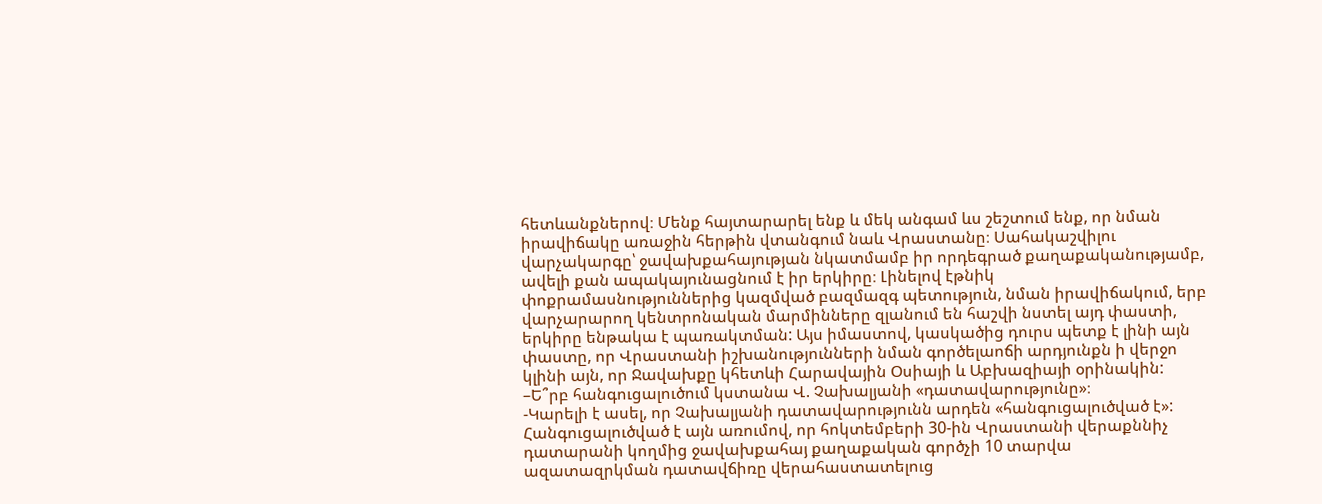հետևանքներով։ Մենք հայտարարել ենք և մեկ անգամ ևս շեշտում ենք, որ նման իրավիճակը առաջին հերթին վտանգում նաև Վրաստանը։ Սահակաշվիլու վարչակարգը՝ ջավախքահայության նկատմամբ իր որդեգրած քաղաքականությամբ, ավելի քան ապակայունացնում է իր երկիրը։ Լինելով էթնիկ փոքրամասնություններից կազմված բազմազգ պետություն, նման իրավիճակում, երբ վարչարարող կենտրոնական մարմինները զլանում են հաշվի նստել այդ փաստի, երկիրը ենթակա է պառակտման: Այս իմաստով, կասկածից դուրս պետք է լինի այն փաստը, որ Վրաստանի իշխանությունների նման գործելաոճի արդյունքն ի վերջո կլինի այն, որ Ջավախքը կհետևի Հարավային Օսիայի և Աբխազիայի օրինակին:
–Ե՞րբ հանգուցալուծում կստանա Վ. Չախալյանի «դատավարությունը»։
-Կարելի է ասել, որ Չախալյանի դատավարությունն արդեն «հանգուցալուծված է»: Հանգուցալուծված է այն առումով, որ հոկտեմբերի 30-ին Վրաստանի վերաքննիչ դատարանի կողմից ջավախքահայ քաղաքական գործչի 10 տարվա ազատազրկման դատավճիռը վերահաստատելուց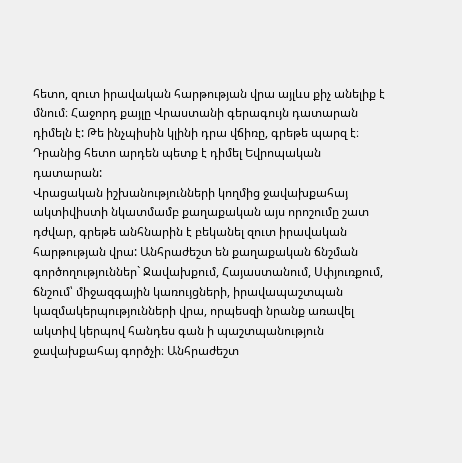հետո, զուտ իրավական հարթության վրա այլևս քիչ անելիք է մնում։ Հաջորդ քայլը Վրաստանի գերագույն դատարան դիմելն է: Թե ինչպիսին կլինի դրա վճիռը, գրեթե պարզ է։ Դրանից հետո արդեն պետք է դիմել Եվրոպական դատարան:
Վրացական իշխանությունների կողմից ջավախքահայ ակտիվիստի նկատմամբ քաղաքական այս որոշումը շատ դժվար, գրեթե անհնարին է բեկանել զուտ իրավական հարթության վրա: Անհրաժեշտ են քաղաքական ճնշման գործողություններ` Ջավախքում, Հայաստանում, Սփյուռքում, ճնշում՝ միջազգային կառույցների, իրավապաշտպան կազմակերպությունների վրա, որպեսզի նրանք առավել ակտիվ կերպով հանդես գան ի պաշտպանություն ջավախքահայ գործչի։ Անհրաժեշտ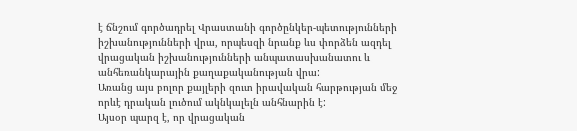է ճնշում գործադրել Վրաստանի գործընկեր-պետությունների իշխանությունների վրա, որպեսզի նրանք ևս փորձեն ազդել վրացական իշխանությունների անպատասխանատու և անհեռանկարային քաղաքականության վրա:
Առանց այս բոլոր քայլերի զուտ իրավական հարթության մեջ որևէ դրական լուծում ակնկալելն անհնարին է:
Այսօր պարզ է, որ վրացական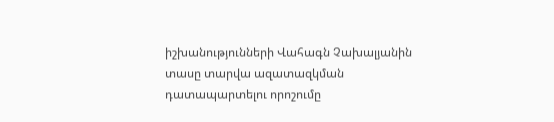իշխանությունների Վահագն Չախալյանին տասը տարվա ազատազկման դատապարտելու որոշումը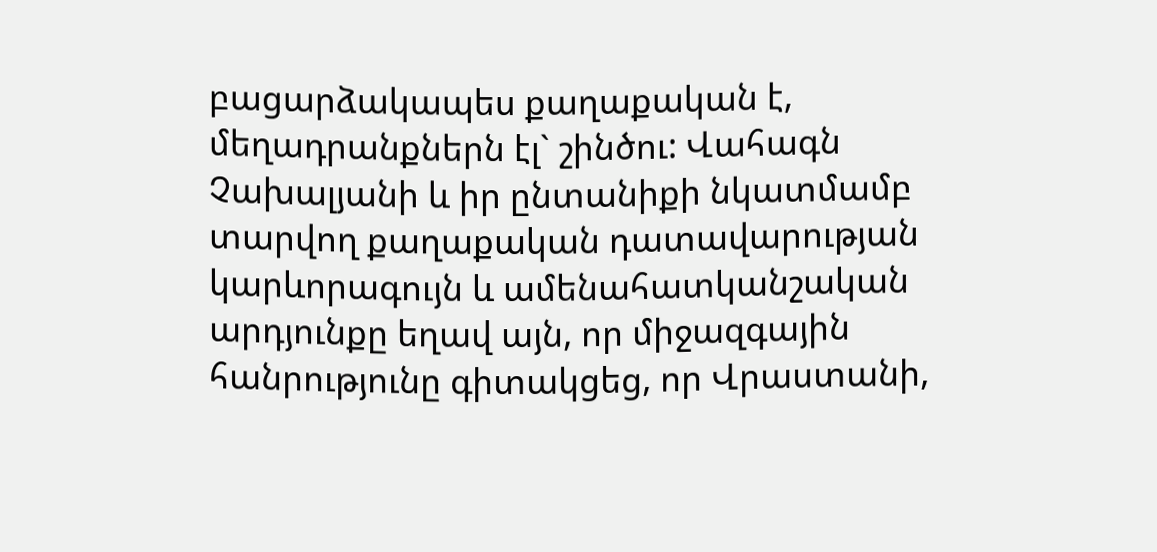բացարձակապես քաղաքական է, մեղադրանքներն էլ` շինծու: Վահագն Չախալյանի և իր ընտանիքի նկատմամբ տարվող քաղաքական դատավարության կարևորագույն և ամենահատկանշական արդյունքը եղավ այն, որ միջազգային հանրությունը գիտակցեց, որ Վրաստանի,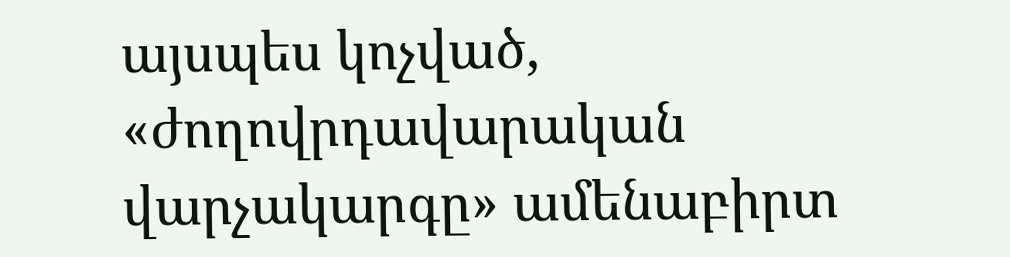այսպես կոչված, «ժողովրդավարական վարչակարգը» ամենաբիրտ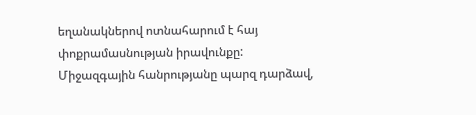եղանակներով ոտնահարում է հայ փոքրամասնության իրավունքը: Միջազգային հանրությանը պարզ դարձավ,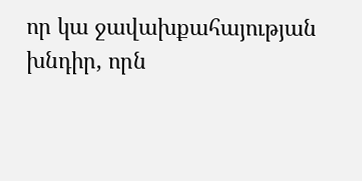որ կա ջավախքահայության խնդիր, որն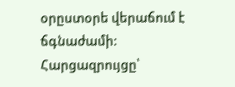օրըստօրե վերաճում է ճգնաժամի:
Հարցազրույցը՝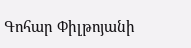Գոհար Փիլթոյանի